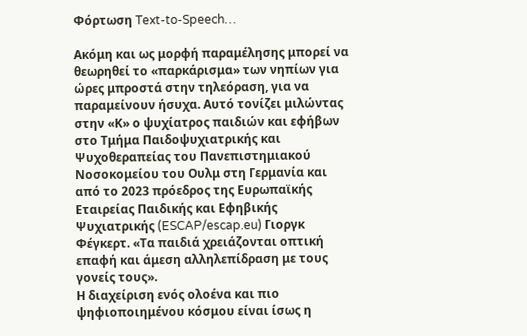Φόρτωση Text-to-Speech…

Ακόμη και ως μορφή παραμέλησης μπορεί να θεωρηθεί το «παρκάρισμα» των νηπίων για ώρες μπροστά στην τηλεόραση, για να παραμείνουν ήσυχα. Αυτό τονίζει μιλώντας στην «Κ» ο ψυχίατρος παιδιών και εφήβων στο Τμήμα Παιδοψυχιατρικής και Ψυχοθεραπείας του Πανεπιστημιακού Νοσοκομείου του Ουλμ στη Γερμανία και από το 2023 πρόεδρος της Ευρωπαϊκής Εταιρείας Παιδικής και Εφηβικής Ψυχιατρικής (ESCAP/escap.eu) Γιοργκ Φέγκερτ. «Τα παιδιά χρειάζονται οπτική επαφή και άμεση αλληλεπίδραση με τους γονείς τους».
Η διαχείριση ενός ολοένα και πιο ψηφιοποιημένου κόσμου είναι ίσως η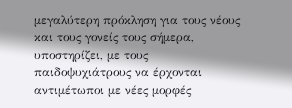μεγαλύτερη πρόκληση για τους νέους και τους γονείς τους σήμερα, υποστηρίζει, με τους παιδοψυχιάτρους να έρχονται αντιμέτωποι με νέες μορφές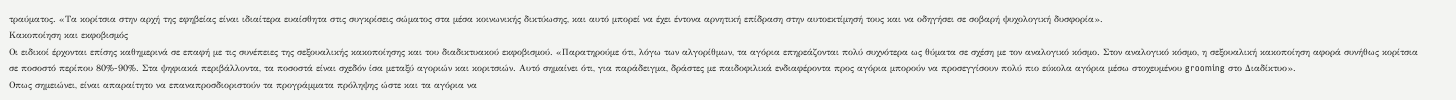τραύματος. «Τα κορίτσια στην αρχή της εφηβείας είναι ιδιαίτερα ευαίσθητα στις συγκρίσεις σώματος στα μέσα κοινωνικής δικτύωσης, και αυτό μπορεί να έχει έντονα αρνητική επίδραση στην αυτοεκτίμησή τους και να οδηγήσει σε σοβαρή ψυχολογική δυσφορία».
Κακοποίηση και εκφοβισμός
Οι ειδικοί έρχονται επίσης καθημερινά σε επαφή με τις συνέπειες της σεξουαλικής κακοποίησης και του διαδικτυακού εκφοβισμού. «Παρατηρούμε ότι, λόγω των αλγορίθμων, τα αγόρια επηρεάζονται πολύ συχνότερα ως θύματα σε σχέση με τον αναλογικό κόσμο. Στον αναλογικό κόσμο, η σεξουαλική κακοποίηση αφορά συνήθως κορίτσια σε ποσοστό περίπου 80%-90%. Στα ψηφιακά περιβάλλοντα, τα ποσοστά είναι σχεδόν ίσα μεταξύ αγοριών και κοριτσιών. Αυτό σημαίνει ότι, για παράδειγμα, δράστες με παιδοφιλικά ενδιαφέροντα προς αγόρια μπορούν να προσεγγίσουν πολύ πιο εύκολα αγόρια μέσω στοχευμένου grooming στο Διαδίκτυο».
Οπως σημειώνει, είναι απαραίτητο να επαναπροσδιοριστούν τα προγράμματα πρόληψης ώστε και τα αγόρια να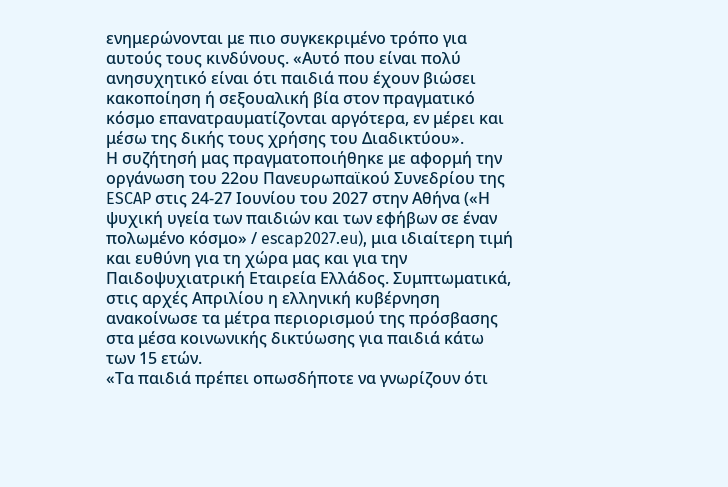ενημερώνονται με πιο συγκεκριμένο τρόπο για αυτούς τους κινδύνους. «Αυτό που είναι πολύ ανησυχητικό είναι ότι παιδιά που έχουν βιώσει κακοποίηση ή σεξουαλική βία στον πραγματικό κόσμο επανατραυματίζονται αργότερα, εν μέρει και μέσω της δικής τους χρήσης του Διαδικτύου».
Η συζήτησή μας πραγματοποιήθηκε με αφορμή την οργάνωση του 22ου Πανευρωπαϊκού Συνεδρίου της ESCAP στις 24-27 Ιουνίου του 2027 στην Αθήνα («Η ψυχική υγεία των παιδιών και των εφήβων σε έναν πολωμένο κόσμο» / escap2027.eu), μια ιδιαίτερη τιμή και ευθύνη για τη χώρα μας και για την Παιδοψυχιατρική Εταιρεία Ελλάδος. Συμπτωματικά, στις αρχές Απριλίου η ελληνική κυβέρνηση ανακοίνωσε τα μέτρα περιορισμού της πρόσβασης στα μέσα κοινωνικής δικτύωσης για παιδιά κάτω των 15 ετών.
«Τα παιδιά πρέπει οπωσδήποτε να γνωρίζουν ότι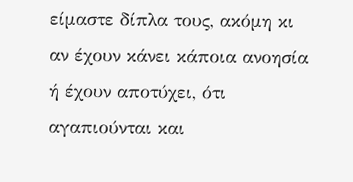είμαστε δίπλα τους, ακόμη κι αν έχουν κάνει κάποια ανοησία ή έχουν αποτύχει, ότι αγαπιούνται και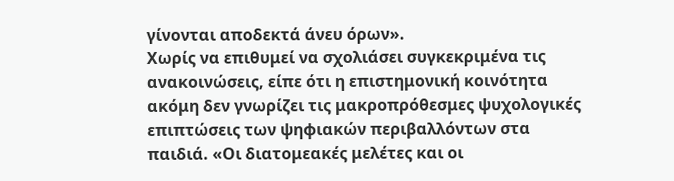γίνονται αποδεκτά άνευ όρων».
Χωρίς να επιθυμεί να σχολιάσει συγκεκριμένα τις ανακοινώσεις, είπε ότι η επιστημονική κοινότητα ακόμη δεν γνωρίζει τις μακροπρόθεσμες ψυχολογικές επιπτώσεις των ψηφιακών περιβαλλόντων στα παιδιά. «Οι διατομεακές μελέτες και οι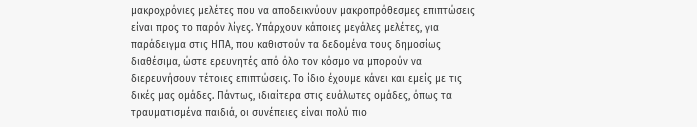μακροχρόνιες μελέτες που να αποδεικνύουν μακροπρόθεσμες επιπτώσεις είναι προς το παρόν λίγες. Υπάρχουν κάποιες μεγάλες μελέτες, για παράδειγμα στις ΗΠΑ, που καθιστούν τα δεδομένα τους δημοσίως διαθέσιμα, ώστε ερευνητές από όλο τον κόσμο να μπορούν να διερευνήσουν τέτοιες επιπτώσεις. Το ίδιο έχουμε κάνει και εμείς με τις δικές μας ομάδες. Πάντως, ιδιαίτερα στις ευάλωτες ομάδες, όπως τα τραυματισμένα παιδιά, οι συνέπειες είναι πολύ πιο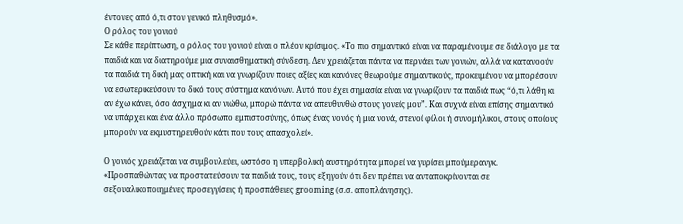έντονες από ό,τι στον γενικό πληθυσμό».
Ο ρόλος του γονιού
Σε κάθε περίπτωση, ο ρόλος του γονιού είναι ο πλέον κρίσιμος. «Το πιο σημαντικό είναι να παραμένουμε σε διάλογο με τα παιδιά και να διατηρούμε μια συναισθηματική σύνδεση. Δεν χρειάζεται πάντα να περνάει των γονιών, αλλά να κατανοούν τα παιδιά τη δική μας οπτική και να γνωρίζουν ποιες αξίες και κανόνες θεωρούμε σημαντικούς, προκειμένου να μπορέσουν να εσωτερικεύσουν το δικό τους σύστημα κανόνων. Αυτό που έχει σημασία είναι να γνωρίζουν τα παιδιά πως “ό,τι λάθη κι αν έχω κάνει, όσο άσχημα κι αν νιώθω, μπορώ πάντα να απευθυνθώ στους γονείς μου”. Και συχνά είναι επίσης σημαντικό να υπάρχει και ένα άλλο πρόσωπο εμπιστοσύνης, όπως ένας νονός ή μια νονά, στενοί φίλοι ή συνομήλικοι, στους οποίους μπορούν να εκμυστηρευθούν κάτι που τους απασχολεί».

Ο γονιός χρειάζεται να συμβουλεύει, ωστόσο η υπερβολική αυστηρότητα μπορεί να γυρίσει μπούμερανγκ. «Προσπαθώντας να προστατεύσουν τα παιδιά τους, τους εξηγούν ότι δεν πρέπει να ανταποκρίνονται σε σεξουαλικοποιημένες προσεγγίσεις ή προσπάθειες grooming (σ.σ. αποπλάνησης).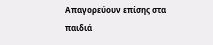Απαγορεύουν επίσης στα παιδιά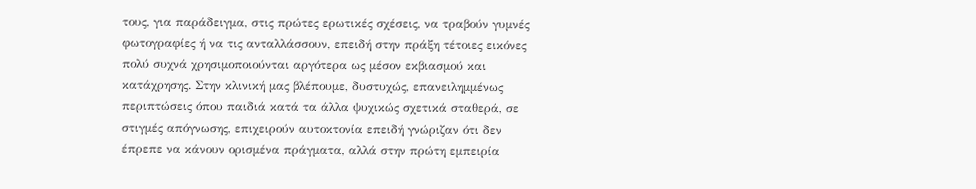τους, για παράδειγμα, στις πρώτες ερωτικές σχέσεις, να τραβούν γυμνές φωτογραφίες ή να τις ανταλλάσσουν, επειδή στην πράξη τέτοιες εικόνες πολύ συχνά χρησιμοποιούνται αργότερα ως μέσον εκβιασμού και κατάχρησης. Στην κλινική μας βλέπουμε, δυστυχώς, επανειλημμένως περιπτώσεις όπου παιδιά κατά τα άλλα ψυχικώς σχετικά σταθερά, σε στιγμές απόγνωσης, επιχειρούν αυτοκτονία επειδή γνώριζαν ότι δεν έπρεπε να κάνουν ορισμένα πράγματα, αλλά στην πρώτη εμπειρία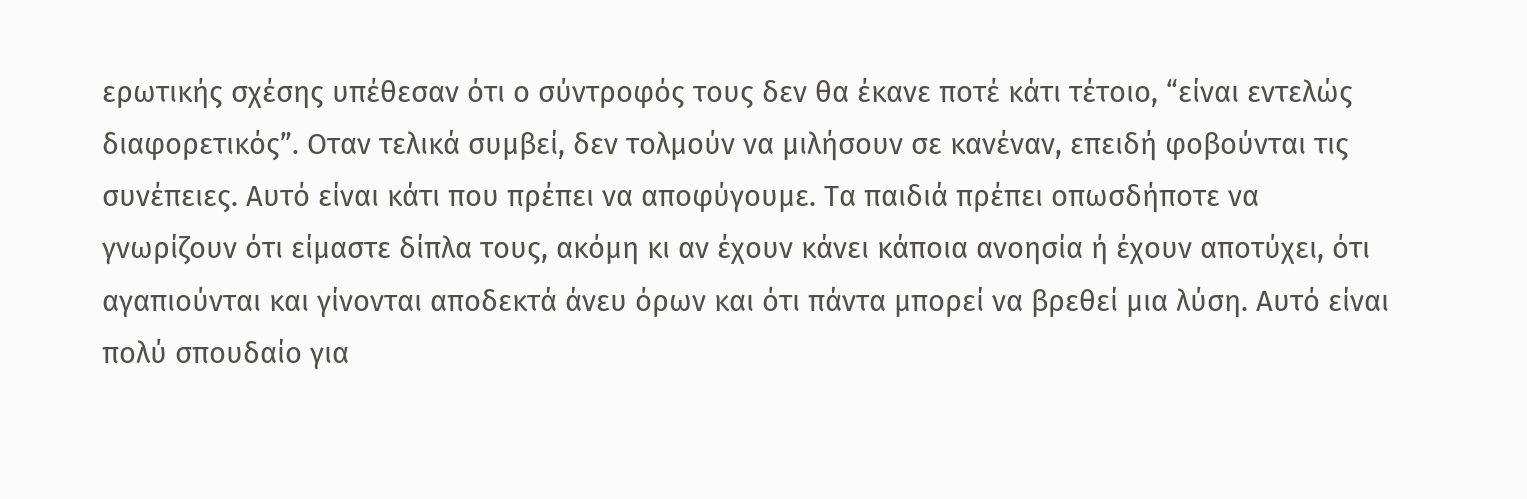ερωτικής σχέσης υπέθεσαν ότι ο σύντροφός τους δεν θα έκανε ποτέ κάτι τέτοιο, “είναι εντελώς διαφορετικός”. Οταν τελικά συμβεί, δεν τολμούν να μιλήσουν σε κανέναν, επειδή φοβούνται τις συνέπειες. Αυτό είναι κάτι που πρέπει να αποφύγουμε. Τα παιδιά πρέπει οπωσδήποτε να γνωρίζουν ότι είμαστε δίπλα τους, ακόμη κι αν έχουν κάνει κάποια ανοησία ή έχουν αποτύχει, ότι αγαπιούνται και γίνονται αποδεκτά άνευ όρων και ότι πάντα μπορεί να βρεθεί μια λύση. Αυτό είναι πολύ σπουδαίο για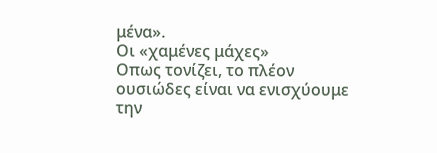μένα».
Οι «χαμένες μάχες»
Οπως τονίζει, το πλέον ουσιώδες είναι να ενισχύουμε την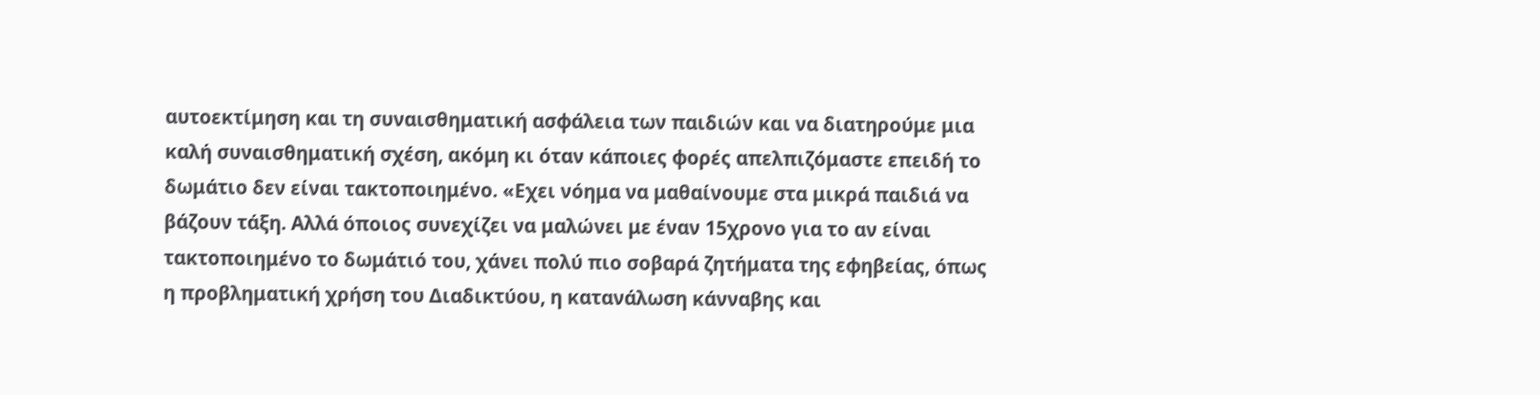αυτοεκτίμηση και τη συναισθηματική ασφάλεια των παιδιών και να διατηρούμε μια καλή συναισθηματική σχέση, ακόμη κι όταν κάποιες φορές απελπιζόμαστε επειδή το δωμάτιο δεν είναι τακτοποιημένο. «Εχει νόημα να μαθαίνουμε στα μικρά παιδιά να βάζουν τάξη. Αλλά όποιος συνεχίζει να μαλώνει με έναν 15χρονο για το αν είναι τακτοποιημένο το δωμάτιό του, χάνει πολύ πιο σοβαρά ζητήματα της εφηβείας, όπως η προβληματική χρήση του Διαδικτύου, η κατανάλωση κάνναβης και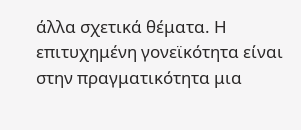άλλα σχετικά θέματα. Η επιτυχημένη γονεϊκότητα είναι στην πραγματικότητα μια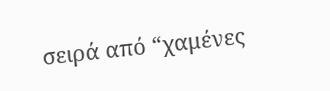σειρά από “χαμένες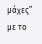μάχες” με το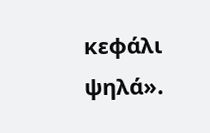κεφάλι ψηλά».